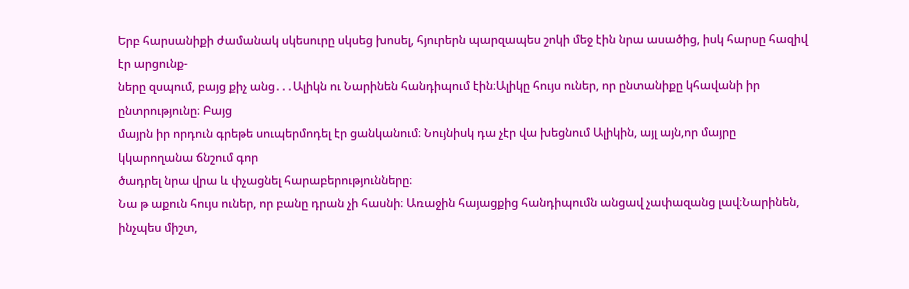Երբ հարսանիքի ժամանակ սկեսուրը սկսեց խոսել, հյուրերն պարզապես շոկի մեջ էին նրա ասածից, իսկ հարսը հազիվ էր արցունք-
ները զսպում, բայց քիչ անց․․․Ալիկն ու Նարինեն հանդիպում էին։Ալիկը հույս ուներ, որ ընտանիքը կհավանի իր ընտրությունը։ Բայց
մայրն իր որդուն գրեթե սուպերմոդել էր ցանկանում։ Նույնիսկ դա չէր վա խեցնում Ալիկին, այլ այն,որ մայրը կկարողանա ճնշում գոր
ծադրել նրա վրա և փչացնել հարաբերությունները։
Նա թ աքուն հույս ուներ, որ բանը դրան չի հասնի։ Առաջին հայացքից հանդիպումն անցավ չափազանց լավ։Նարինեն, ինչպես միշտ,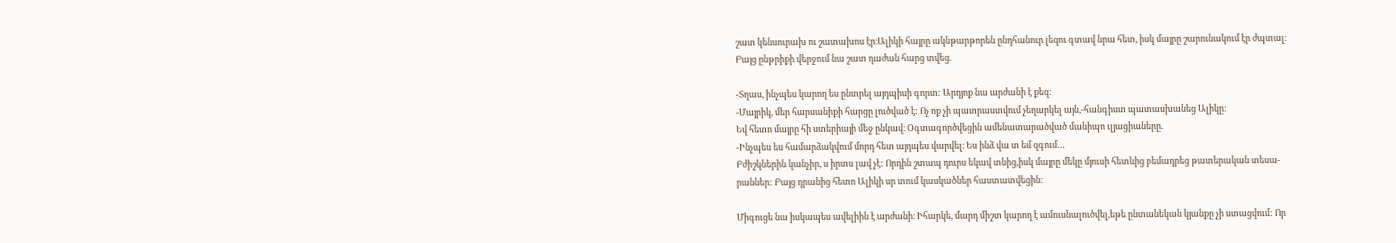շատ կենսուրախ ու շատախոս էր։Ալիկի հայրը ակնթարթորեն ընդհանուր լեզու գտավ նրա հետ, իսկ մայրը շարունակում էր ժպտալ։
Բայց ընթրիքի վերջում նա շատ դաժան հարց տվեց.

-Տղաս, ինչպես կարող ես ընտրել այդպիսի գորտ: Արդյոք նա արժանի է քեզ:
-Մայրիկ, մեր հարսանիքի հարցը լուծված է: Ոչ ոք չի պատրաստվում չեղարկել այն,-հանգիստ պատասխանեց Ալիկը:
Եվ հետո մայրը հի ստերիայի մեջ ընկավ։ Օգտագործվեցին ամենատարածված մանիպո ւլյացիաները.
-Ինչպես ես համարձակվում մորդ հետ այդպես վարվել։ Ես ինձ վա տ եմ զգում…
Բժիշկներին կանչիր, ս իրտս լավ չէ: Որդին շտապ դուրս եկավ տնից,իսկ մայրը մեկը մյուսի հետևից բեմադրեց թատերական տեսա-
րաններ: Բայց դրանից հետո Ալիկի սր տում կասկածներ հաստատվեցին։

Միգուցե նա իսկապես ավելիին է արժանի։ Իհարկե, մարդ միշտ կարող է ամուսնալուծվել,եթե ընտանեկան կյանքը չի ստացվում: Որ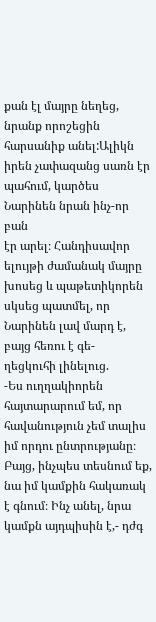քան էլ մայրը նեղեց, նրանք որոշեցին հարսանիք անել:Ալիկն իրեն չափազանց սառն էր պահում, կարծես Նարինեն նրան ինչ-որ բան
էր արել։ Հանդիսավոր ելույթի ժամանակ մայրը խոսեց և պաթետիկորեն սկսեց պատմել, որ Նարինեն լավ մարդ է, բայց հեռու է գե-
ղեցկուհի լինելուց.
-Ես ուղղակիորեն հայտարարում եմ, որ հավանություն չեմ տալիս իմ որդու ընտրությանը։
Բայց, ինչպես տեսնում եք, նա իմ կամքին հակառակ է գնում։ Ինչ անել, նրա կամքն այդպիսին է,- դժգ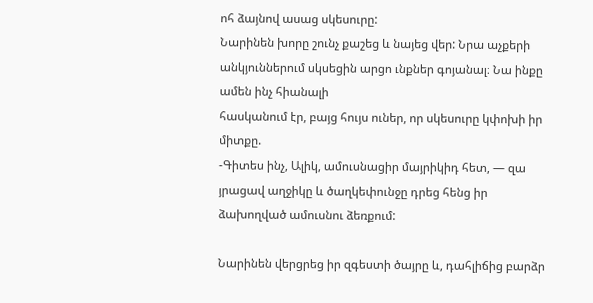ոհ ձայնով ասաց սկեսուրը:
Նարինեն խորը շունչ քաշեց և նայեց վեր: Նրա աչքերի անկյուններում սկսեցին արցո ւնքներ գոյանալ։ Նա ինքը ամեն ինչ հիանալի
հասկանում էր, բայց հույս ուներ, որ սկեսուրը կփոխի իր միտքը.
-Գիտես ինչ, Ալիկ, ամուսնացիր մայրիկիդ հետ, — զա յրացավ աղջիկը և ծաղկեփունջը դրեց հենց իր ձախողված ամուսնու ձեռքում:

Նարինեն վերցրեց իր զգեստի ծայրը և, դահլիճից բարձր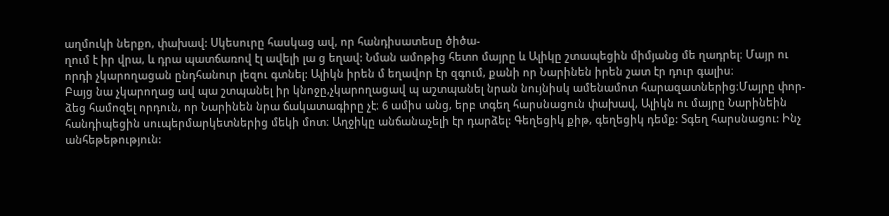աղմուկի ներքո, փախավ: Սկեսուրը հասկաց ավ, որ հանդիսատեսը ծիծա-
ղում է իր վրա, և դրա պատճառով էլ ավելի լա ց եղավ: Նման ամոթից հետո մայրը և Ալիկը շտապեցին միմյանց մե ղադրել։ Մայր ու
որդի չկարողացան ընդհանուր լեզու գտնել: Ալիկն իրեն մ եղավոր էր զգում, քանի որ Նարինեն իրեն շատ էր դուր գալիս։
Բայց նա չկարողաց ավ պա շտպանել իր կնոջը,չկարողացավ պ աշտպանել նրան նույնիսկ ամենամոտ հարազատներից։Մայրը փոր-
ձեց համոզել որդուն, որ Նարինեն նրա ճակատագիրը չէ։ 6 ամիս անց, երբ տգեղ հարսնացուն փախավ, Ալիկն ու մայրը Նարինեին
հանդիպեցին սուպերմարկետներից մեկի մոտ։ Աղջիկը անճանաչելի էր դարձել: Գեղեցիկ քիթ, գեղեցիկ դեմք: Տգեղ հարսնացու: Ինչ
անհեթեթություն: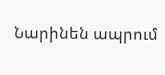Նարինեն ապրում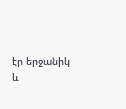էր երջանիկ և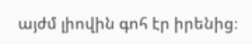այժմ լիովին գոհ էր իրենից։